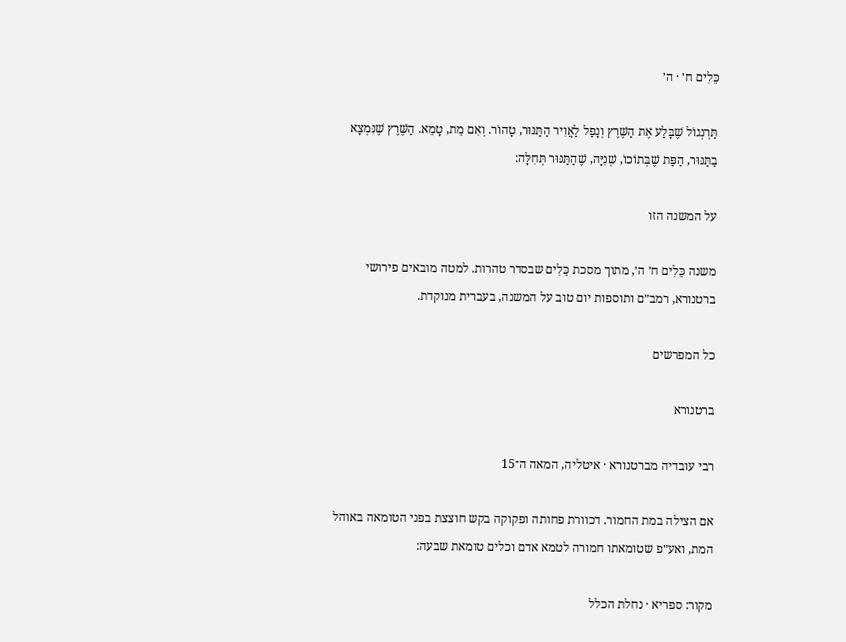כֵּלִים ח׳ · ה׳

תַּרְנְגוֹל שֶׁבָּלַע אֶת הַשֶּׁרֶץ וְנָפַל לַאֲוִיר הַתַּנּוּר, טָהוֹר. וְאִם מֵת, טָמֵא. הַשֶּׁרֶץ שֶׁנִּמְצָא בַתַּנּוּר, הַפַּת שֶׁבְּתוֹכוֹ, שְׁנִיָּה, שֶׁהַתַּנּוּר תְּחִלָּה:

על המשנה הזו

משנה כֵּלִים ח׳ ה׳, מתוך מסכת כֵּלִים שבסדר טהרות. למטה מובאים פירושי ברטנורא, רמב״ם ותוספות יום טוב על המשנה, בעברית מנוקדת.

כל המפרשים

ברטנורא

רבי עובדיה מברטנורא · איטליה, המאה ה־15

אם הצילה במת החמור. דכוורת פחותה ופקוקה בקש חוצצת בפני הטומאה באוהל המת, ואע״פ שטומאתו חמורה לטמא אדם וכלים טומאת שבעה:

מקור: ספריא · נחלת הכלל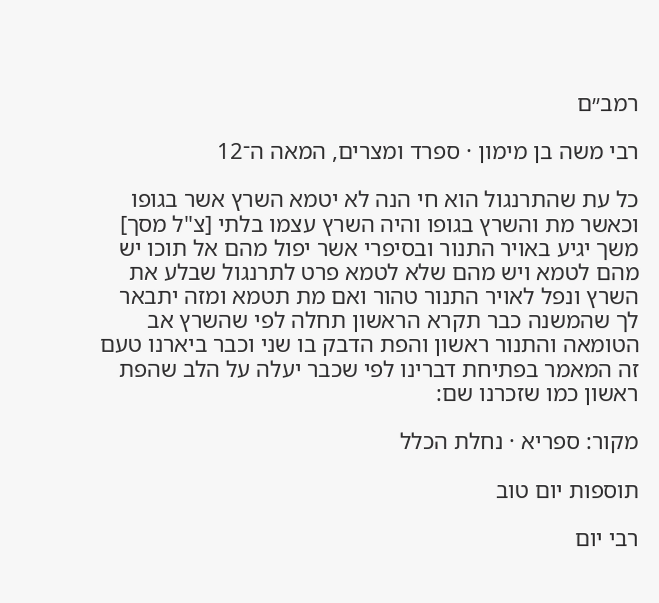רמב״ם

רבי משה בן מימון · ספרד ומצרים, המאה ה־12

כל עת שהתרנגול הוא חי הנה לא יטמא השרץ אשר בגופו וכאשר מת והשרץ בגופו והיה השרץ עצמו בלתי [צ"ל מסך] משך יגיע באויר התנור ובסיפרי אשר יפול מהם אל תוכו יש מהם לטמא ויש מהם שלא לטמא פרט לתרנגול שבלע את השרץ ונפל לאויר התנור טהור ואם מת תטמא ומזה יתבאר לך שהמשנה כבר תקרא הראשון תחלה לפי שהשרץ אב הטומאה והתנור ראשון והפת הדבק בו שני וכבר ביארנו טעם זה המאמר בפתיחת דברינו לפי שכבר יעלה על הלב שהפת ראשון כמו שזכרנו שם:

מקור: ספריא · נחלת הכלל

תוספות יום טוב

רבי יום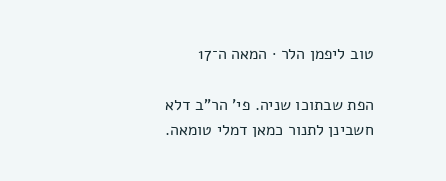טוב ליפמן הלר · המאה ה־17

הפת שבתוכו שניה. פי' הר"ב דלא חשבינן לתנור כמאן דמלי טומאה.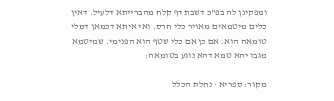ומפקינן לה בפ"כ דשבת דף קלח מהברייתא דלעיל. דאין כלים מיטמאים מאויר כלי חרס. ואי איתא דכמאן דמלי טומאה הוא. אם כן אם כלי שטף הוא הפנימי. שמיטמא מגבו יהא טמא דהא נוגע בטומאה:

מקור: ספריא · נחלת הכלל